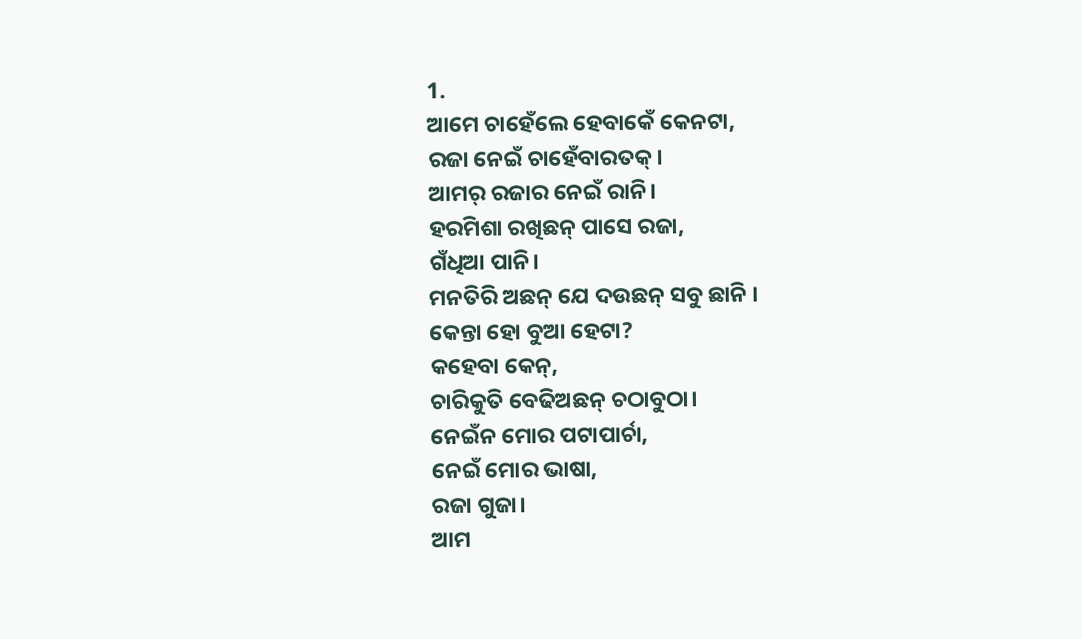1.
ଆମେ ଚାହେଁଲେ ହେବାକେଁ କେନଟା,
ରଜା ନେଇଁ ଚାହେଁବାରତକ୍।
ଆମର୍ ରଜାର ନେଇଁ ରାନି।
ହରମିଶା ରଖିଛନ୍ ପାସେ ରଜା,
ଗଁଧିଆ ପାନି।
ମନତିରି ଅଛନ୍ ଯେ ଦଉଛନ୍ ସବୁ ଛାନି ।
କେନ୍ତା ହୋ ବୁଆ ହେଟା?
କହେବା କେନ୍,
ଚାରିକୁତି ବେଢିଅଛନ୍ ଚଠାବୁଠା।
ନେଇଁନ ମୋର ପଟାପାର୍ଚା,
ନେଇଁ ମୋର ଭାଷା,
ରଜା ଗୁଜା।
ଆମ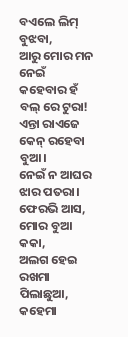ବଏଲେ ଲିମ୍ ବୁଝବା,
ଆରୁ ମୋର ମନ ନେଇଁ
କହେବାର ହଁ ବଲ୍ ରେ ଟୁରା!
ଏନ୍ତା ରାଏଜେ କେନ୍ ରହେବା ବୁଆ।
ନେଇଁ ନ ଆଘର ଝାର ପତରା।
ଫେରଭି ଆସ,
ମୋର ବୁଆ କକା,
ଅଲଗ ହେଇ ରଖମା ପିଲାଛୁଆ,
କହେମା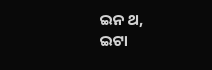ଇନ ଥ,
ଇଟା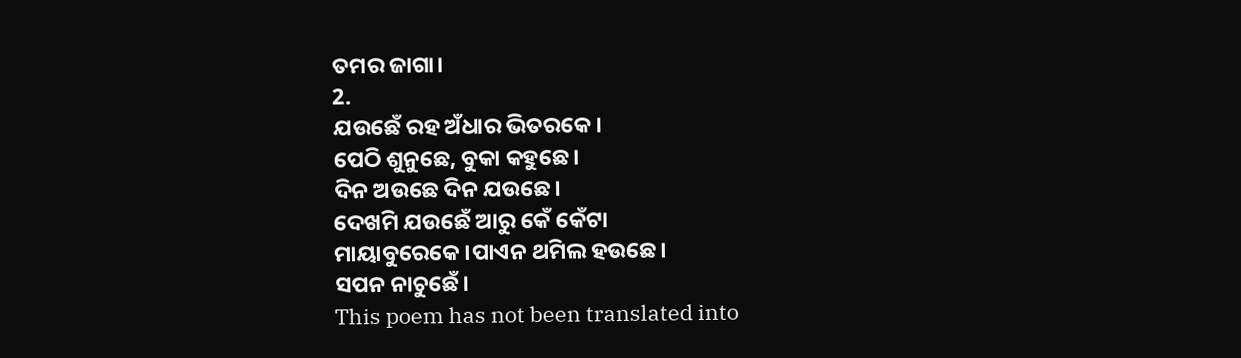ତମର ଜାଗା।
2.
ଯଉଛେଁ ରହ ଅଁଧାର ଭିତରକେ।
ପେଠି ଶୁନୁଛେ, ବୁକା କହୁଛେ।
ଦିନ ଅଉଛେ ଦିନ ଯଉଛେ।
ଦେଖମି ଯଉଛେଁ ଆରୁ କେଁ କେଁଟା
ମାୟାବୁରେକେ।ପାଏନ ଥମିଲ ହଉଛେ।
ସପନ ନାଚୁଛେଁ।
This poem has not been translated into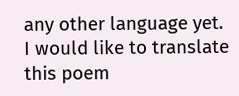any other language yet.
I would like to translate this poem